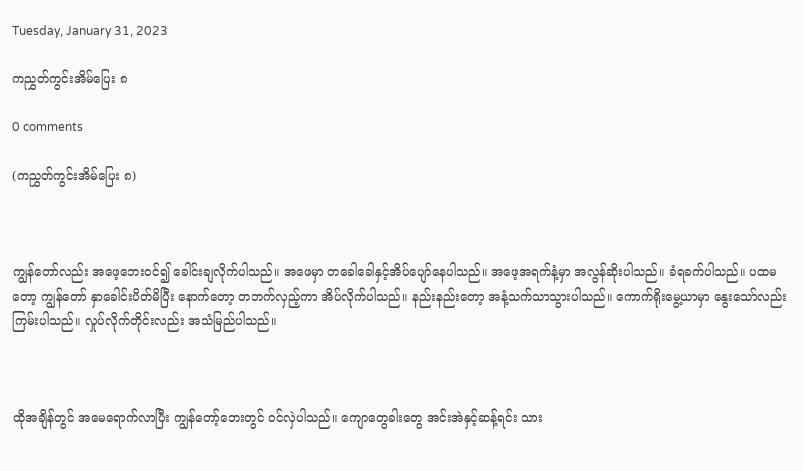Tuesday, January 31, 2023

ကညွှတ်ကွင်းအိမ်ပြေး ၈

0 comments

(ကညွှတ်ကွင်းအိမ်ပြေး ၈)



ကျွန်တော်လည်း အဖေ့ဘေးဝင်၍ ခေါင်းချလိုက်ပါသည်။ အဖေမှာ တခေါခေါနှင့်အိပ်ပျော်နေပါသည်။ အဖေ့အရက်နံ့မှာ အလွန်ဆိုးပါသည်။ ခံရခက်ပါသည်။ ပထမတော့ ကျွန်တော် နှာခေါင်းပိတ်မိပြီး နောက်တော့ တဘက်လှည့်ကာ အိပ်လိုက်ပါသည်။ နည်းနည်းတော့ အနံ့သက်သာသွားပါသည်။ ကောက်ရိုးမွေ့ယာမှာ နွေးသော်လည်း ကြမ်းပါသည်။ လှုပ်လိုက်တိုင်းလည်း အသံမြည်ပါသည်။



ထိုအချိန်တွင် အမေရောက်လာပြီး ကျွန်တော့်ဘေးတွင် ဝင်လှဲပါသည်။ ကျောတွေခါးတွေ အင်းအဲနှင့်ဆန့်ရင်း သား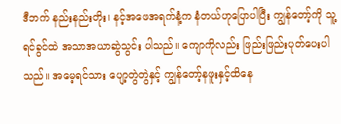ဒီဘက် နည်းနည်းတိုး၊ နင့်အဖေအရက်နံ့က နံတယ်ဟုပြောပါပြီး ကျွန်တော့်ကို သူ့ ရင်ခွင်ထဲ အသာအယာဆွဲသွင်း ပါသည်။ ကျောကိုလည်း ဖြည်းဖြည်းပုတ်ပေးပါသည်။ အမေ့ရင်သား ပျော့တွဲတွဲနှင့် ကျွန်တော့်နဖူးနှင့်ထိနေ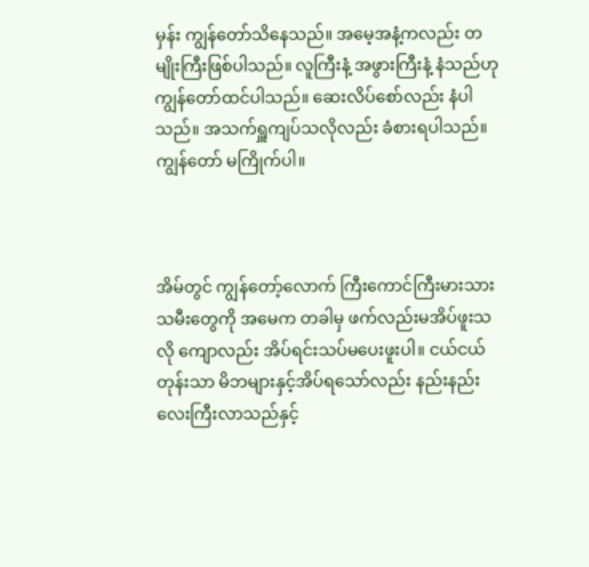မှန်း ကျွန်တော်သိနေသည်။ အမေ့အနံ့ကလည်း တမျိုးကြီးဖြစ်ပါသည်။ လူကြီးနံ့ အဖွားကြီးနံ့ နံသည်ဟု ကျွန်တော်ထင်ပါသည်။ ဆေးလိပ်စော်လည်း နံပါသည်။ အသက်ရှူကျပ်သလိုလည်း ခံစားရပါသည်။ ကျွန်တော် မကြိုက်ပါ။



အိမ်တွင် ကျွန်တော့်လောက် ကြီးကောင်ကြီးမားသားသမီးတွေကို အမေက တခါမှ ဖက်လည်းမအိပ်ဖူးသလို ကျောလည်း အိပ်ရင်းသပ်မပေးဖူးပါ။ ငယ်ငယ်တုန်းသာ မိဘများနှင့်အိပ်ရသော်လည်း နည်းနည်းလေးကြီးလာသည်နှင့်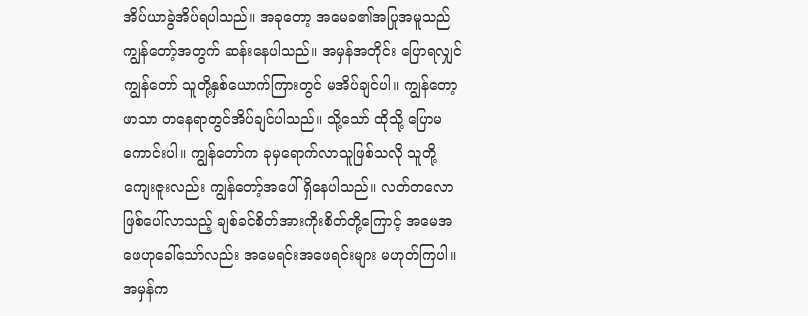အိပ်ယာခွဲအိပ်ရပါသည်။ အခုတော့ အမေခ၏အပြုအမူသည် ကျွန်တော့်အတွက် ဆန်းနေပါသည်။ အမှန်အတိုင်း ပြောရလျှင် ကျွန်တော် သူတို့နှစ်ယောက်ကြားတွင် မအိပ်ချင်ပါ။ ကျွန်တော့ဖာသာ တနေရာတွင်အိပ်ချင်ပါသည်။ သို့သော် ထိုသို့ ပြောမကောင်းပါ။ ကျွန်တော်က ခုမှရောက်လာသူဖြစ်သလို သူတို့ကျေးဇူးလည်း ကျွန်တော့်အပေါ် ရှိနေပါသည်။ လတ်တလောဖြစ်ပေါ်လာသည့် ချစ်ခင်စိတ်အားကိုးစိတ်တို့ကြောင့် အမေအဖေဟုခေါ်သော်လည်း အမေရင်းအဖေရင်းများ မဟုတ်ကြပါ။ အမှန်က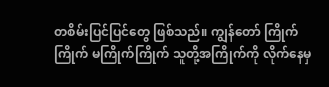တစိမ်းပြင်ပြင်တွေ ဖြစ်သည်။ ကျွန်တော် ကြိုက်ကြိုက် မကြိုက်ကြိုက် သူတို့အကြိုက်ကို လိုက်နေမှ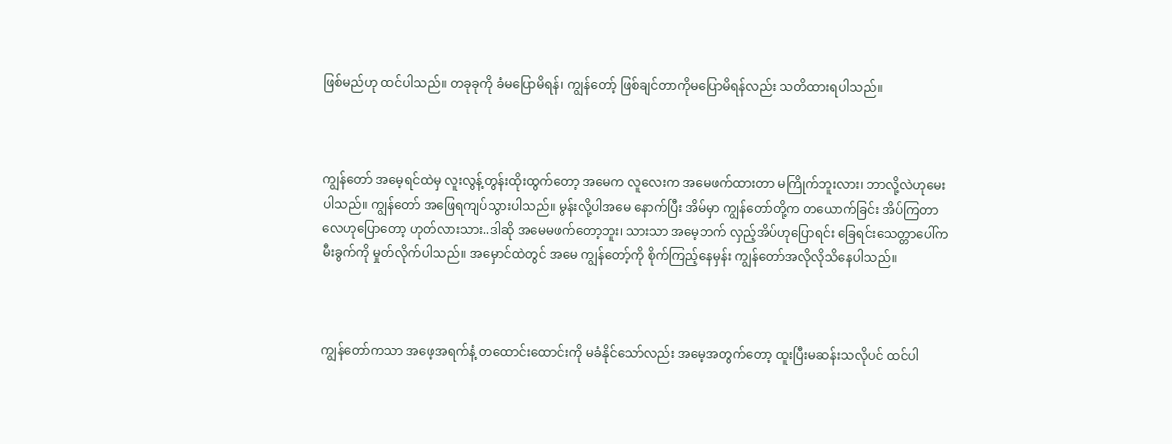ဖြစ်မည်ဟု ထင်ပါသည်။ တခုခုကို ခံမပြောမိရန်၊ ကျွန်တော့် ဖြစ်ချင်တာကိုမပြောမိရန်လည်း သတိထားရပါသည်။



ကျွန်တော် အမေ့ရင်ထဲမှ လူးလွန့်တွန်းထိုးထွက်တော့ အမေက လူလေးက အမေဖက်ထားတာ မကြိုက်ဘူးလား၊ ဘာလို့လဲဟုမေးပါသည်။ ကျွန်တော် အဖြေရကျပ်သွားပါသည်။ မွန်းလို့ပါအမေ နောက်ပြီး အိမ်မှာ ကျွန်တော်တို့က တယောက်ခြင်း အိပ်ကြတာလေဟုပြောတော့ ဟုတ်လားသား..ဒါဆို အမေမဖက်တော့ဘူး၊ သားသာ အမေ့ဘက် လှည့်အိပ်ဟုပြောရင်း ခြေရင်းသေတ္တာပေါ်က မီးခွက်ကို မှုတ်လိုက်ပါသည်။ အမှောင်ထဲတွင် အမေ ကျွန်တော့်ကို စိုက်ကြည့်နေမှန်း ကျွန်တော်အလိုလိုသိနေပါသည်။



ကျွန်တော်ကသာ အဖေ့အရက်နံ့ တထောင်းထောင်းကို မခံနိုင်သော်လည်း အမေ့အတွက်တော့ ထူးပြီးမဆန်းသလိုပင် ထင်ပါ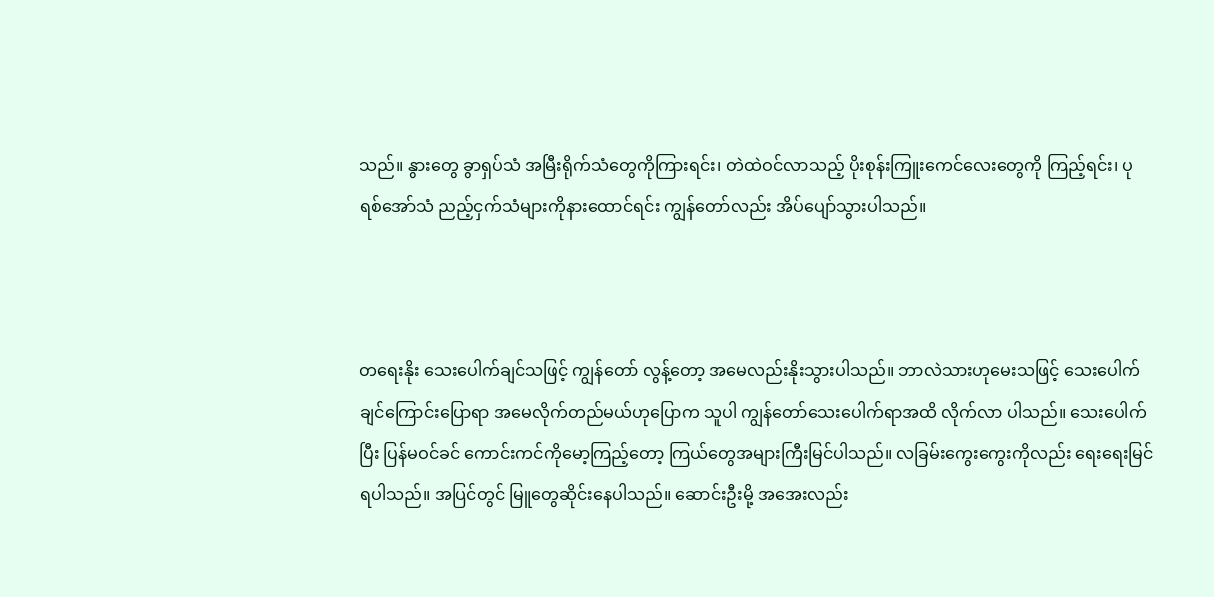သည်။ နွားတွေ ခွာရှပ်သံ အမြီးရိုက်သံတွေကိုကြားရင်း၊ တဲထဲဝင်လာသည့် ပိုးစုန်းကြူးကေင်လေးတွေကို ကြည့်ရင်း၊ ပုရစ်အော်သံ ညည့်ငှက်သံများကိုနားထောင်ရင်း ကျွန်တော်လည်း အိပ်ပျော်သွားပါသည်။



တရေးနိုး သေးပေါက်ချင်သဖြင့် ကျွန်တော် လွန့်တော့ အမေလည်းနိုးသွားပါသည်။ ဘာလဲသားဟုမေးသဖြင့် သေးပေါက်ချင်ကြောင်းပြောရာ အမေလိုက်တည်မယ်ဟုပြောက သူပါ ကျွန်တော်သေးပေါက်ရာအထိ လိုက်လာ ပါသည်။ သေးပေါက်ပြီး ပြန်မဝင်ခင် ကောင်းကင်ကိုမော့ကြည့်တော့ ကြယ်တွေအများကြီးမြင်ပါသည်။ လခြမ်းကွေးကွေးကိုလည်း ရေးရေးမြင်ရပါသည်။ အပြင်တွင် မြူတွေဆိုင်းနေပါသည်။ ဆောင်းဦးမို့ အအေးလည်း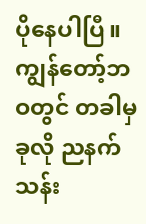ပိုနေပါပြီ။ ကျွန်တော့်ဘဝတွင် တခါမှ ခုလို ညနက်သန်း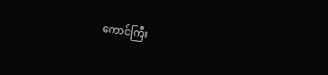ကောင်ကြီး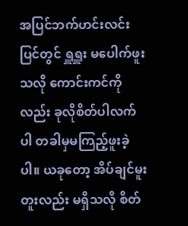အပြင်ဘက်ဟင်းလင်းပြင်တွင် ရှူရှူး မပေါက်ဖူးသလို ကောင်းကင်ကိုလည်း ခုလိုစိတ်ပါလက်ပါ တခါမှမကြည့်ဖူးခဲ့ပါ။ ယခုတော့ အိပ်ချင်မူးတူးလည်း မရှိသလို စိတ်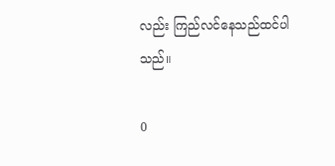လည်း ကြည်လင်နေသည်ထင်ပါသည်။

0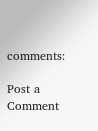comments:

Post a Comment